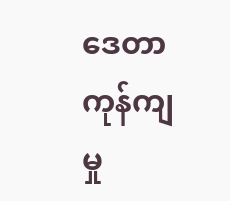ဒေတာကုန်ကျမှု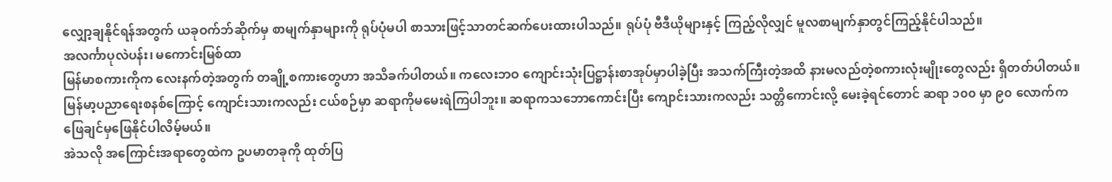လျှော့ချနိုင်ရန်အတွက် ယခုဝက်ဘ်ဆိုက်မှ စာမျက်နှာများကို ရုပ်ပုံမပါ စာသားဖြင့်သာတင်ဆက်ပေးထားပါသည်။ ရုပ်ပုံ ဗီဒီယိုများနှင့် ကြည့်လိုလျှင် မူလစာမျက်နှာတွင်ကြည့်နိုင်ပါသည်။
အလင်္ကာပုလဲပန်း၊ မကောင်းမြစ်ထာ
မြန်မာစကားကိုက လေးနက်တဲ့အတွက် တချို့စကားတွေဟာ အသိခက်ပါတယ်။ ကလေးဘဝ ကျောင်းသုံးပြဋ္ဌာန်းစာအုပ်မှာပါခဲ့ပြီး အသက်ကြီးတဲ့အထိ နားမလည်တဲ့စကားလုံးမျိုးတွေလည်း ရှိတတ်ပါတယ်။ မြန်မာ့ပညာရေးစနစ်ကြောင့် ကျောင်းသားကလည်း ငယ်စဉ်မှာ ဆရာကိုမမေးရဲကြပါဘူး။ ဆရာကသဘောကောင်းပြီး ကျောင်းသားကလည်း သတ္တိကောင်းလို့ မေးခဲ့ရင်တောင် ဆရာ ၁၀၀ မှာ ၉၀ လောက်က ဖြေချင်မှဖြေနိုင်ပါလိမ့်မယ်။
အဲသလို အကြောင်းအရာတွေထဲက ဥပမာတခုကို ထုတ်ပြ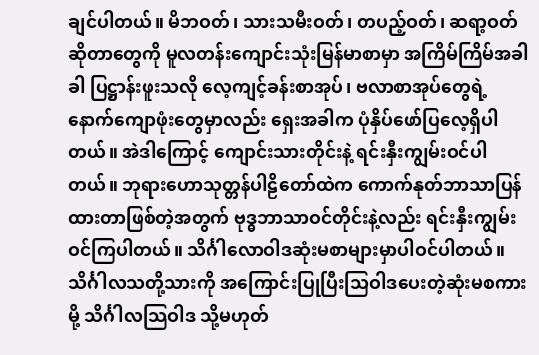ချင်ပါတယ်။ မိဘဝတ်၊ သားသမီးဝတ်၊ တပည့်ဝတ်၊ ဆရာ့ဝတ်ဆိုတာတွေကို မူလတန်းကျောင်းသုံးမြန်မာစာမှာ အကြိမ်ကြိမ်အခါခါ ပြဋ္ဌာန်းဖူးသလို လေ့ကျင့်ခန်းစာအုပ်၊ ဗလာစာအုပ်တွေရဲ့ နောက်ကျောဖုံးတွေမှာလည်း ရှေးအခါက ပုံနှိပ်ဖော်ပြလေ့ရှိပါတယ်။ အဲဒါကြောင့် ကျောင်းသားတိုင်းနဲ့ ရင်းနှီးကျွမ်းဝင်ပါတယ်။ ဘုရားဟောသုတ္တန်ပါဠိတော်ထဲက ကောက်နုတ်ဘာသာပြန်ထားတာဖြစ်တဲ့အတွက် ဗုဒ္ဓဘာသာဝင်တိုင်းနဲ့လည်း ရင်းနှီးကျွမ်းဝင်ကြပါတယ်။ သိင်္ဂါလောဝါဒဆုံးမစာများမှာပါဝင်ပါတယ်။ သိင်္ဂါလသတို့သားကို အကြောင်းပြုပြီးသြဝါဒပေးတဲ့ဆုံးမစကားမို့ သိင်္ဂါလသြဝါဒ သို့မဟုတ်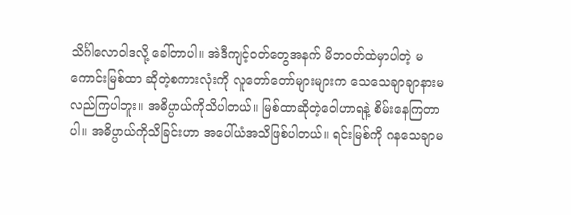သိင်္ဂါလောဝါဒလို့ ခေါ်တာပါ။ အဲဒီကျင့်ဝတ်တွေအနက် မိဘဝတ်ထဲမှာပါတဲ့ မကောင်းမြစ်ထာ ဆိုတဲ့စကားလုံးကို လူတော်တော်များများက သေသေချာချာနားမလည်ကြပါဘူး။ အဓိပ္ပာယ်ကိုသိပါတယ်။ မြစ်ထာဆိုတဲ့ဝေါဟာရနဲ့ စိမ်းနေကြတာပါ။ အဓိပ္ပာယ်ကိုသိခြင်းဟာ အပေါ်ယံအသိဖြစ်ပါတယ်။ ရင်းမြစ်ကို ဂနသေချာမ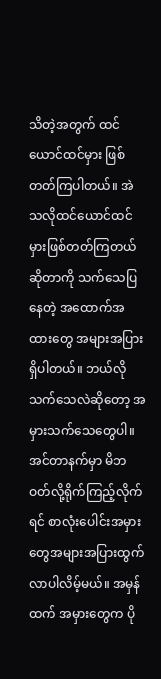သိတဲ့အတွက် ထင်ယောင်ထင်မှား ဖြစ်တတ်ကြပါတယ်။ အဲသလိုထင်ယောင်ထင်မှားဖြစ်တတ်ကြတယ်ဆိုတာကို သက်သေပြနေတဲ့ အထောက်အထားတွေ အများအပြားရှိပါတယ်။ ဘယ်လိုသက်သေလဲဆိုတော့ အမှားသက်သေတွေပါ။ အင်တာနက်မှာ မိဘဝတ်လို့ရိုက်ကြည့်လိုက်ရင် စာလုံးပေါင်းအမှားတွေအများအပြားထွက်လာပါလိမ့်မယ်။ အမှန်ထက် အမှားတွေက ပို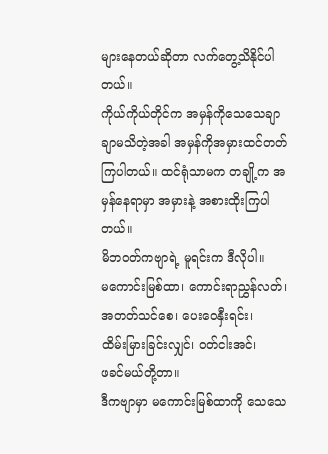များနေတယ်ဆိုတာ လက်တွေ့သိနိုင်ပါတယ်။
ကိုယ်ကိုယ်တိုင်က အမှန်ကိုသေသေချာချာမသိတဲ့အခါ အမှန်ကိုအမှားထင်တတ်ကြပါတယ်။ ထင်ရုံသာမက တချို့က အမှန်နေရာမှာ အမှားနဲ့ အစားထိုးကြပါတယ်။
မိဘဝတ်ကဗျာရဲ့ မူရင်းက ဒီလိုပါ။
မကောင်းမြစ်ထာ၊ ကောင်းရာညွှန်လတ်၊
အတတ်သင်စေ၊ ပေးဝေနှီးရင်း၊
ထိမ်းမြားခြင်းလျှင်၊ ဝတ်ငါးအင်၊
ဖခင်မယ်တို့တာ။
ဒီကဗျာမှာ မကောင်းမြစ်ထာကို သေသေ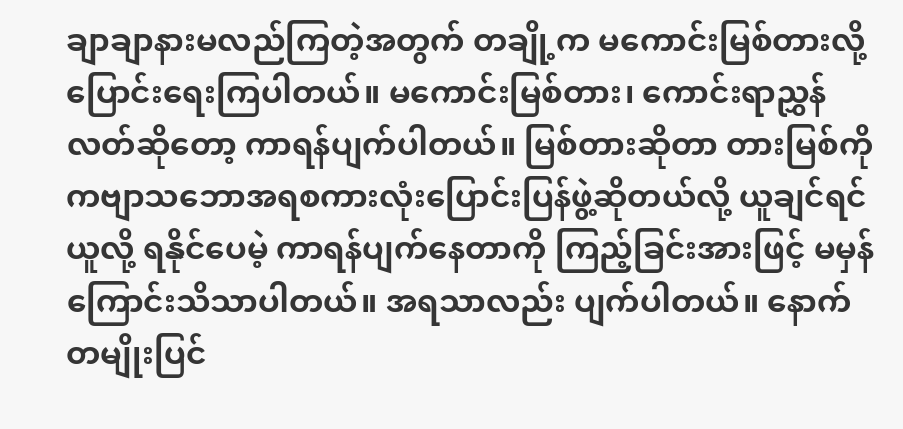ချာချာနားမလည်ကြတဲ့အတွက် တချို့က မကောင်းမြစ်တားလို့ ပြောင်းရေးကြပါတယ်။ မကောင်းမြစ်တား၊ ကောင်းရာညွှန်လတ်ဆိုတော့ ကာရန်ပျက်ပါတယ်။ မြစ်တားဆိုတာ တားမြစ်ကို ကဗျာသဘောအရစကားလုံးပြောင်းပြန်ဖွဲ့ဆိုတယ်လို့ ယူချင်ရင်ယူလို့ ရနိုင်ပေမဲ့ ကာရန်ပျက်နေတာကို ကြည့်ခြင်းအားဖြင့် မမှန်ကြောင်းသိသာပါတယ်။ အရသာလည်း ပျက်ပါတယ်။ နောက်တမျိုးပြင်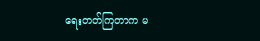ရေးတတ်ကြတာက မ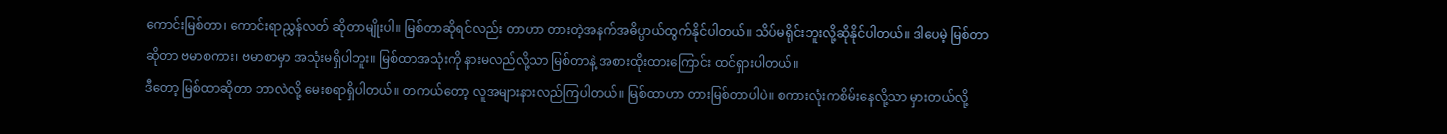ကောင်းမြစ်တာ၊ ကောင်းရာညွှန်လတ် ဆိုတာမျိုးပါ။ မြစ်တာဆိုရင်လည်း တာဟာ တားတဲ့အနက်အဓိပ္ပာယ်ထွက်နိုင်ပါတယ်။ သိပ်မရိုင်းဘူးလို့ဆိုနိုင်ပါတယ်။ ဒါပေမဲ့ မြစ်တာဆိုတာ ဗမာစကား၊ ဗမာစာမှာ အသုံးမရှိပါဘူး။ မြစ်ထာအသုံးကို နားမလည်လို့သာ မြစ်တာနဲ့ အစားထိုးထားကြောင်း ထင်ရှားပါတယ်။
ဒီတော့ မြစ်ထာဆိုတာ ဘာလဲလို့ မေးစရာရှိပါတယ်။ တကယ်တော့ လူအများနားလည်ကြပါတယ်။ မြစ်ထာဟာ တားမြစ်တာပါပဲ။ စကားလုံးကစိမ်းနေလို့သာ မှားတယ်လို့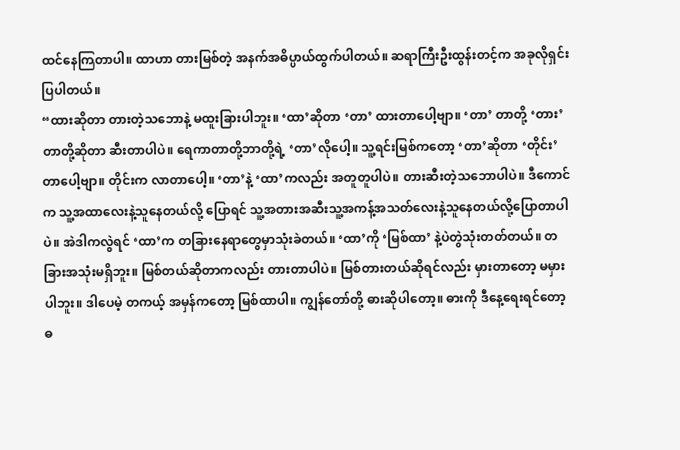ထင်နေကြတာပါ။ ထာဟာ တားမြစ်တဲ့ အနက်အဓိပ္ပာယ်ထွက်ပါတယ်။ ဆရာကြီးဦးထွန်းတင့်က အခုလိုရှင်းပြပါတယ်။
“ထားဆိုတာ တားတဲ့သဘောနဲ့ မထူးခြားပါဘူး။ ‘ထာ’ဆိုတာ ‘တာ’ ထားတာပေါ့ဗျာ။ ‘တာ’ တာတို့ ‘တား’ တာတို့ဆိုတာ ဆီးတာပါပဲ။ ရေကာတာတို့ဘာတို့ရဲ့ ‘တာ’လိုပေါ့။ သူ့ရင်းမြစ်ကတော့ ‘တာ’ဆိုတာ ‘တိုင်း’တာပေါ့ဗျာ။ တိုင်းက လာတာပေါ့။ ‘တာ’နဲ့ ‘ထာ’ကလည်း အတူတူပါပဲ။ တားဆီးတဲ့သဘောပါပဲ။ ဒီကောင်က သူ့အထာလေးနဲ့သူနေတယ်လို့ ပြောရင် သူ့အတားအဆီးသူ့အကန့်အသတ်လေးနဲ့သူနေတယ်လို့ပြောတာပါပဲ။ အဲဒါကလွဲရင် ‘ထာ’က တခြားနေရာတွေမှာသုံးခဲတယ်။ ‘ထာ’ကို ‘မြစ်ထာ’ နဲ့ပဲတွဲသုံးတတ်တယ်။ တခြားအသုံးမရှိဘူး။ မြစ်တယ်ဆိုတာကလည်း တားတာပါပဲ။ မြစ်တားတယ်ဆိုရင်လည်း မှားတာတော့ မမှားပါဘူး။ ဒါပေမဲ့ တကယ့် အမှန်ကတော့ မြစ်ထာပါ။ ကျွန်တော်တို့ ဓားဆိုပါတော့။ ဓားကို ဒီနေ့ရေးရင်တော့ ဓ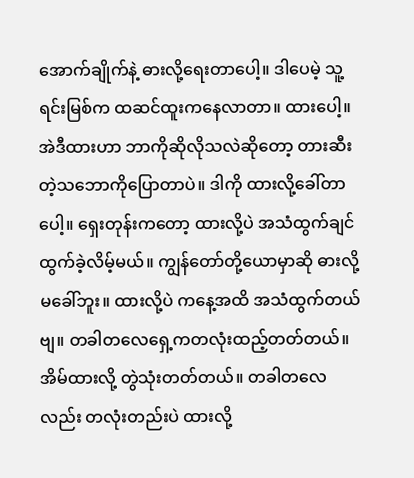အောက်ချိုက်နဲ့ ဓားလို့ရေးတာပေါ့။ ဒါပေမဲ့ သူ့ရင်းမြစ်က ထဆင်ထူးကနေလာတာ။ ထားပေါ့။ အဲဒီထားဟာ ဘာကိုဆိုလိုသလဲဆိုတော့ တားဆီးတဲ့သဘောကိုပြောတာပဲ။ ဒါကို ထားလို့ခေါ်တာပေါ့။ ရှေးတုန်းကတော့ ထားလို့ပဲ အသံထွက်ချင်ထွက်ခဲ့လိမ့်မယ်။ ကျွန်တော်တို့ယောမှာဆို ဓားလို့မခေါ်ဘူး။ ထားလို့ပဲ ကနေ့အထိ အသံထွက်တယ်ဗျ။ တခါတလေရှေ့ကတလုံးထည့်တတ်တယ်။ အိမ်ထားလို့ တွဲသုံးတတ်တယ်။ တခါတလေလည်း တလုံးတည်းပဲ ထားလို့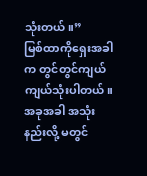သုံးတယ်။”
မြစ်ထာကိုရှေးအခါက တွင်တွင်ကျယ်ကျယ်သုံးပါတယ်။ အခုအခါ အသုံးနည်းလို့ မတွင်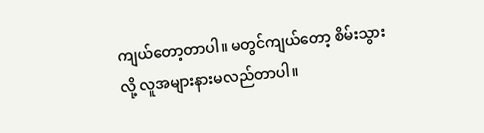ကျယ်တော့တာပါ။ မတွင်ကျယ်တော့ စိမ်းသွားလို့ လူအများနားမလည်တာပါ။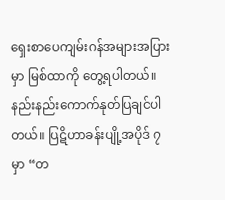ရှေးစာပေကျမ်းဂန်အများအပြားမှာ မြစ်ထာကို တွေ့ရပါတယ်။ နည်းနည်းကောက်နုတ်ပြချင်ပါတယ်။ ပြဋိဟာခန်းပျို့အပိုဒ် ၇ မှာ “တ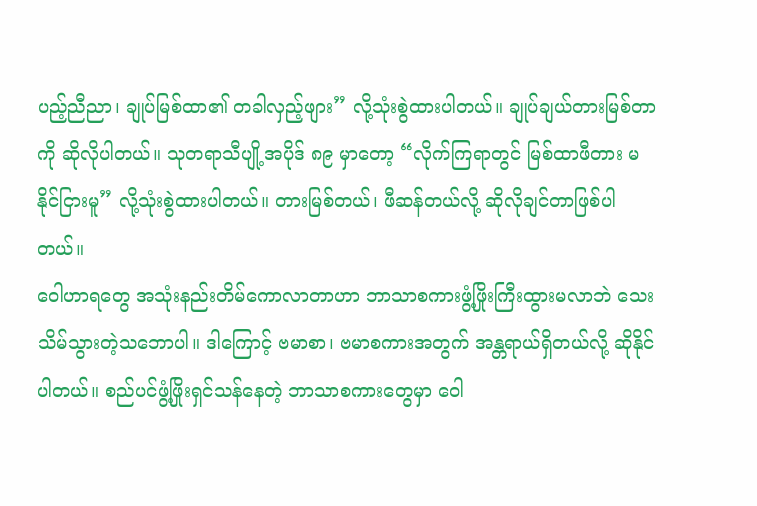ပည့်ညီညာ၊ ချုပ်မြစ်ထာ၏ တခါလှည့်ဖျား” လို့သုံးစွဲထားပါတယ်။ ချုပ်ချယ်တားမြစ်တာကို ဆိုလိုပါတယ်။ သုတရာသီပျို့အပိုဒ် ၈၉ မှာတော့ “လိုက်ကြရာတွင် မြစ်ထာဖီတား မနိုင်ငြားမူ” လို့သုံးစွဲထားပါတယ်။ တားမြစ်တယ်၊ ဖီဆန်တယ်လို့ ဆိုလိုချင်တာဖြစ်ပါတယ်။
ဝေါဟာရတွေ အသုံးနည်းတိမ်ကောလာတာဟာ ဘာသာစကားဖွံ့ဖြိုးကြီးထွားမလာဘဲ သေးသိမ်သွားတဲ့သဘောပါ။ ဒါကြောင့် ဗမာစာ၊ ဗမာစကားအတွက် အန္တရာယ်ရှိတယ်လို့ ဆိုနိုင်ပါတယ်။ စည်ပင်ဖွံ့ဖြိုးရှင်သန်နေတဲ့ ဘာသာစကားတွေမှာ ဝေါ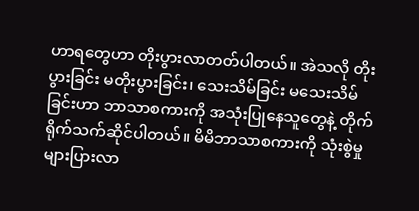ဟာရတွေဟာ တိုးပွားလာတတ်ပါတယ်။ အဲသလို တိုးပွားခြင်း မတိုးပွားခြင်း၊ သေးသိမ်ခြင်း မသေးသိမ်ခြင်းဟာ ဘာသာစကားကို အသုံးပြုနေသူတွေနဲ့ တိုက်ရိုက်သက်ဆိုင်ပါတယ်။ မိမိဘာသာစကားကို သုံးစွဲမှုများပြားလာ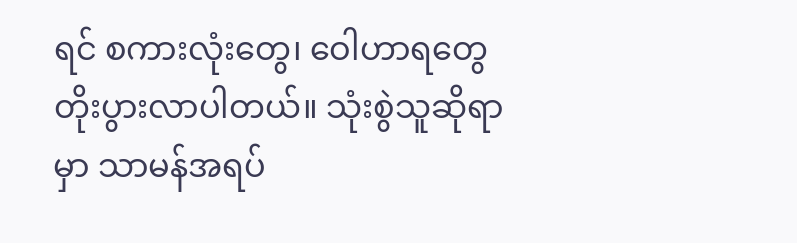ရင် စကားလုံးတွေ၊ ဝေါဟာရတွေတိုးပွားလာပါတယ်။ သုံးစွဲသူဆိုရာမှာ သာမန်အရပ်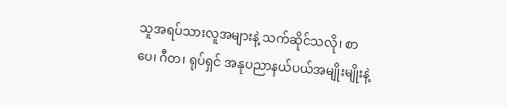သူအရပ်သားလူအများနဲ့ သက်ဆိုင်သလို၊ စာပေ၊ ဂီတ၊ ရုပ်ရှင် အနုပညာနယ်ပယ်အမျိုးမျိုးနဲ့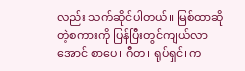လည်း သက်ဆိုင်ပါတယ်။ မြစ်ထာဆိုတဲ့စကားကို ပြန်ပြီးတွင်ကျယ်လာအောင် စာပေ၊ ဂီတ၊ ရုပ်ရှင်၊ က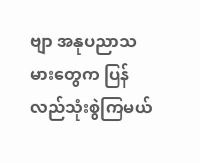ဗျာ အနုပညာသမားတွေက ပြန်လည်သုံးစွဲကြမယ်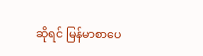ဆိုရင် မြန်မာစာပေ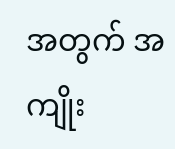အတွက် အကျိုး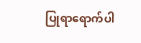ပြုရာရောက်ပါ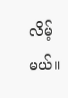လိမ့်မယ်။